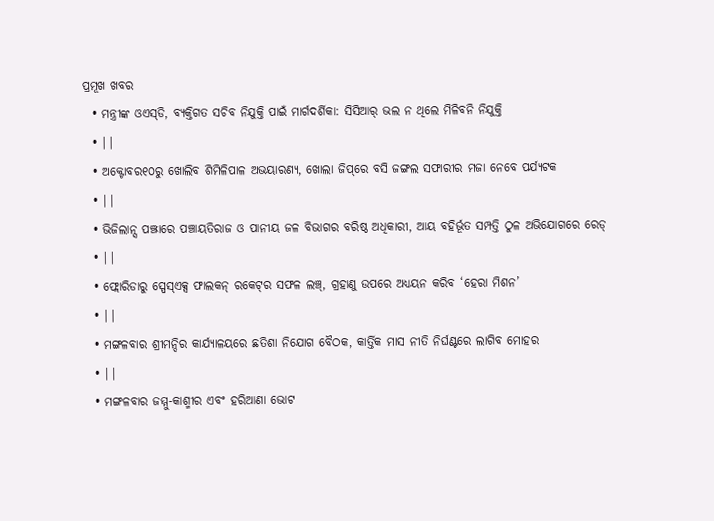ପ୍ରମୂଖ ଖବର
  • ମନ୍ତ୍ରୀଙ୍କ ଓଏସ୍‌ଡି, ବ୍ୟକ୍ତିଗତ ସଚିବ ନିଯୁକ୍ତି ପାଇଁ ମାର୍ଗଦର୍ଶିକା: ସିସିଆର୍‌ ଭଲ ନ ଥିଲେ ମିଳିବନି ନିଯୁକ୍ତି
  • ||
  • ଅକ୍ଟୋବର୧୦ରୁ ଖୋଲିବ ଶିମିଳିପାଳ ଅଭୟାରଣ୍ୟ, ଖୋଲା ଜିପ୍‌ରେ ବସି ଜଙ୍ଗଲ ସଫାରୀର ମଜା ନେବେ ପର୍ଯ୍ୟଟକ
  • ||
  • ଭିଜିଲାନ୍ସ ପଞ୍ଝାରେ ପଞ୍ଚାୟତିରାଜ ଓ ପାନୀୟ ଜଳ ବିଭାଗର ବରିଷ୍ଠ ଅଧିକାରୀ, ଆୟ ବହିର୍ଭୂତ ସମ୍ପତ୍ତି ଠୁଳ ଅଭିଯୋଗରେ ରେଡ୍
  • ||
  • ଫ୍ଲୋରିଡାରୁ ସ୍ପେସ୍‌ଏକ୍ସ ଫାଲକନ୍‌ ରକେଟ୍‌ର ସଫଳ ଲଞ୍ଚ୍, ଗ୍ରହାଣୁ ଉପରେ ଅଧ୍ୟୟନ କରିବ ‘ହେରା ମିଶନ’
  • ||
  • ମଙ୍ଗଳବାର ଶ୍ରୀମନ୍ଦିର କାର୍ଯ୍ୟାଳୟରେ ଛତିଶା ନିଯୋଗ ବୈଠକ, କାର୍ତ୍ତିକ ମାସ ନୀତି ନିର୍ଘଣ୍ଟରେ ଲାଗିବ ମୋହର
  • ||
  • ମଙ୍ଗଳବାର ଜମ୍ମୁ-କାଶ୍ମୀର ଏବଂ ହରିଆଣା ଭୋଟ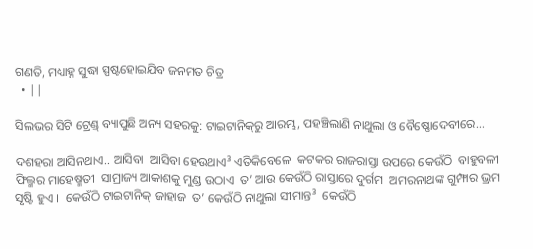ଗଣତି, ମଧ୍ୟାହ୍ନ ସୁଦ୍ଧା ସ୍ପଷ୍ଟହୋଇଯିବ ଜନମତ ଚିତ୍ର
  • ||

ସିଲଭର ସିଟି ଟ୍ରେଣ୍ଡ୍‌ ବ୍ୟାପୁଛି ଅନ୍ୟ ସହରକୁ: ଟାଇଟାନିକ୍‌ରୁ ଆରମ୍ଭ, ପହଞ୍ଚିଲାଣି ନାଥୁଲା ଓ ବୈଷ୍ଣୋଦେବୀରେ...

ଦଶହରା ଆସିନଥାଏ.. ଆସିବା  ଆସିବା ହେଉଥାଏ³ ଏତିକିବେଳେ  କଟକର ରାଜରାସ୍ତା ଉପରେ କେଉଁଠି  ବାହୁବଳୀ ଫିଲ୍ମର ମାହେଷ୍ମତୀ  ସାମ୍ରାଜ୍ୟ ଆକାଶକୁ ମୁଣ୍ଡ ଉଠାଏ  ତ’ ଆଉ କେଉଁଠି ରାସ୍ତାରେ ଦୁର୍ଗମ  ଅମରନାଥଙ୍କ ଗୁମ୍ଫାର ଭ୍ରମ ସୃଷ୍ଟି ହୁଏ ।  କେଉଁଠି ଟାଇଟାନିକ୍‌ ଜାହାଜ  ତ’ କେଉଁଠି ନାଥୁଲା ସୀମାନ୍ତ³  କେଉଁଠି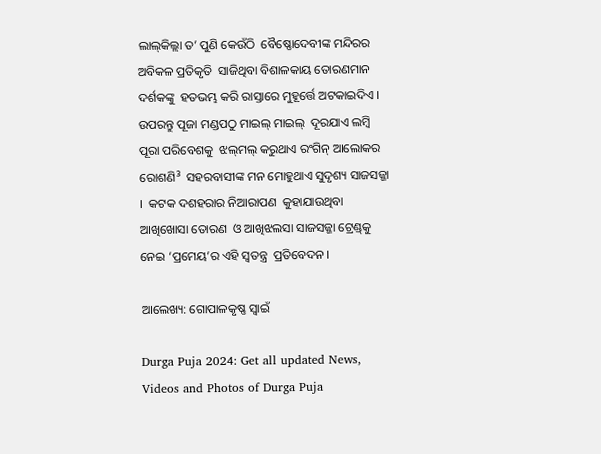ଲାଲ୍‌କିଲ୍ଲା ତ’ ପୁଣି କେଉଁଠି  ବୈଷ୍ଣୋଦେବୀଙ୍କ ମନ୍ଦିରର ଅବିକଳ ପ୍ରତିକୃତି  ସାଜିଥିବା ବିଶାଳକାୟ ତୋରଣମାନ ଦର୍ଶକଙ୍କୁ  ହତଭମ୍ଭ କରି ରାସ୍ତାରେ ମୁହୂର୍ତ୍ତେ ଅଟକାଇଦିଏ ।  ଉପରନ୍ତୁ ପୂଜା ମଣ୍ଡପଠୁ ମାଇଲ୍‌ ମାଇଲ୍‌  ଦୂରଯାଏ ଲମ୍ବି ପୂରା ପରିବେଶକୁ  ଝଲ୍‌ମଲ୍‌ କରୁଥାଏ ରଂଗିନ୍‌ ଆଲୋକର ରୋଶଣି³  ସହରବାସୀଙ୍କ ମନ ମୋହୁଥାଏ ସୁଦୃଶ୍ୟ ସାଜସଜ୍ଜା ।  କଟକ ଦଶହରାର ନିଆରାପଣ  କୁହାଯାଉଥିବା ଆଖିଖୋସା ତୋରଣ  ଓ ଆଖିଝଲସା ସାଜସଜ୍ଜା ଟ୍ରେଣ୍ଡ୍‌କୁ  ନେଇ ‘ପ୍ରମେୟ’ର ଏହି ସ୍ୱତନ୍ତ୍ର  ପ୍ରତିବେଦନ ।

ଆଲେଖ୍ୟ: ଗୋପାଳକୃଷ୍ଣ ସ୍ୱାଇଁ

Durga Puja 2024: Get all updated News, Videos and Photos of Durga Puja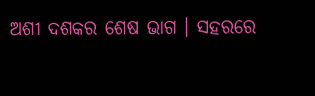ଅଶୀ ଦଶକର ଶେଷ ଭାଗ । ସହରରେ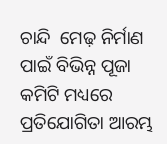ଚାନ୍ଦି  ମେଢ଼ ନିର୍ମାଣ ପାଇଁ ବିଭିନ୍ନ ପୂଜା କମିଟି ମଧ୍ୟରେ  ପ୍ରତିଯୋଗିତା ଆରମ୍ଭ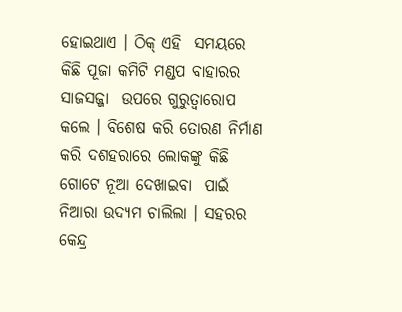ହୋଇଥାଏ । ଠିକ୍‌ ଏହି  ସମୟରେ କିଛି ପୂଜା କମିଟି ମଣ୍ଡପ ବାହାରର ସାଜସଜ୍ଜା  ଉପରେ ଗୁରୁତ୍ୱାରୋପ କଲେ । ବିଶେଷ କରି ତୋରଣ ନିର୍ମାଣ  କରି ଦଶହରାରେ ଲୋକଙ୍କୁ କିଛି ଗୋଟେ ନୂଆ ଦେଖାଇବା  ପାଇଁ ନିଆରା ଉଦ୍ୟମ ଚାଲିଲା । ସହରର କେନ୍ଦ୍ର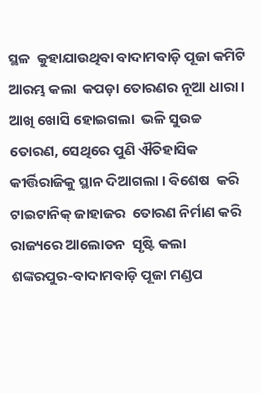ସ୍ଥଳ  କୁହାଯାଉଥିବା ବାଦାମବାଡ଼ି ପୂଜା କମିଟି ଆରମ୍ଭ କଲା  କପଡ଼ା ତୋରଣର ନୂଆ ଧାରା । ଆଖି ଖୋସି ହୋଇଗଲା  ଭଳି ସୁଉଚ୍ଚ ତୋରଣ, ସେଥିରେ ପୁଣି ଐତିହାସିକ  କୀର୍ତ୍ତିରାଜିକୁ ସ୍ଥାନ ଦିଆଗଲା । ବିଶେଷ  କରି ଟାଇଟାନିକ୍‌ ଜାହାଜର  ତୋରଣ ନିର୍ମାଣ କରି  ରାଜ୍ୟରେ ଆଲୋଡନ  ସୃଷ୍ଟି କଲା  ଶଙ୍କରପୁର-ବାଦାମବାଡ଼ି ପୂଜା ମଣ୍ଡପ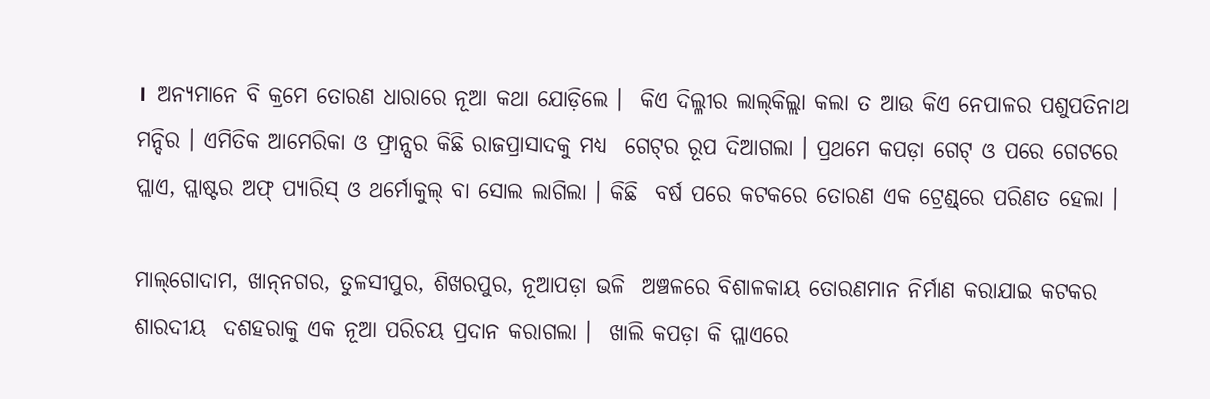।  ଅନ୍ୟମାନେ ବି କ୍ରମେ ତୋରଣ ଧାରାରେ ନୂଆ କଥା ଯୋଡ଼ିଲେ ।  କିଏ ଦିଲ୍ଳୀର ଲାଲ୍‌କିଲ୍ଲା କଲା ତ ଆଉ କିଏ ନେପାଳର ପଶୁପତିନାଥ  ମନ୍ଦିର । ଏମିତିକ ଆମେରିକା ଓ ଫ୍ରାନ୍ସର କିଛି ରାଜପ୍ରାସାଦକୁ ମଧ୍ୟ  ଗେଟ୍‌ର ରୂପ ଦିଆଗଲା । ପ୍ରଥମେ କପଡ଼ା ଗେଟ୍‌ ଓ ପରେ ଗେଟରେ  ପ୍ଲାଏ, ପ୍ଲାଷ୍ଟର ଅଫ୍‌ ପ୍ୟାରିସ୍‌ ଓ ଥର୍ମୋକୁଲ୍‌ ବା ସୋଲ ଲାଗିଲା । କିଛି  ବର୍ଷ ପରେ କଟକରେ ତୋରଣ ଏକ ଟ୍ରେଣ୍ଡ୍‌ରେ ପରିଣତ ହେଲା ।

ମାଲ୍‌ଗୋଦାମ, ଖାନ୍‌ନଗର, ତୁଳସୀପୁର, ଶିଖରପୁର, ନୂଆପଡ଼ା ଭଳି  ଅଞ୍ଚଳରେ ବିଶାଳକାୟ ତୋରଣମାନ ନିର୍ମାଣ କରାଯାଇ କଟକର ଶାରଦୀୟ  ଦଶହରାକୁ ଏକ ନୂଆ ପରିଚୟ ପ୍ରଦାନ କରାଗଲା ।  ଖାଲି କପଡ଼ା କି ପ୍ଲାଏରେ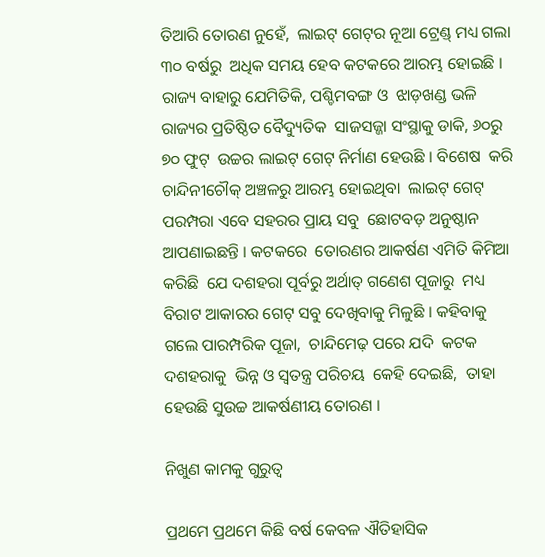ତିଆରି ତୋରଣ ନୁହେଁ,  ଲାଇଟ୍‌ ଗେଟ୍‌ର ନୂଆ ଟ୍ରେଣ୍ଡ୍‌ ମଧ୍ୟ ଗଲା ୩୦ ବର୍ଷରୁ  ଅଧିକ ସମୟ ହେବ କଟକରେ ଆରମ୍ଭ ହୋଇଛି ।  ରାଜ୍ୟ ବାହାରୁ ଯେମିତିକି, ପଶ୍ଚିମବଙ୍ଗ ଓ  ଝାଡ଼ଖଣ୍ଡ ଭଳି ରାଜ୍ୟର ପ୍ରତିଷ୍ଠିତ ବୈଦ୍ୟୁତିକ  ସାଜସଜ୍ଜା ସଂସ୍ଥାକୁ ଡାକି, ୬୦ରୁ ୭୦ ଫୁଟ୍‌  ଉଚ୍ଚର ଲାଇଟ୍‌ ଗେଟ୍‌ ନିର୍ମାଣ ହେଉଛି । ବିଶେଷ  କରି ଚାନ୍ଦିନୀଚୌକ୍‌ ଅଞ୍ଚଳରୁ ଆରମ୍ଭ ହୋଇଥିବା  ଲାଇଟ୍‌ ଗେଟ୍‌ ପରମ୍ପରା ଏବେ ସହରର ପ୍ରାୟ ସବୁ  ଛୋଟବଡ଼ ଅନୁଷ୍ଠାନ ଆପଣାଇଛନ୍ତି । କଟକରେ  ତୋରଣର ଆକର୍ଷଣ ଏମିତି କିମିଆ କରିଛି  ଯେ ଦଶହରା ପୂର୍ବରୁ ଅର୍ଥାତ୍‌ ଗଣେଶ ପୂଜାରୁ  ମଧ୍ୟ ବିରାଟ ଆକାରର ଗେଟ୍‌ ସବୁ ଦେଖିବାକୁ ମିଳୁଛି । କହିବାକୁ  ଗଲେ ପାରମ୍ପରିକ ପୂଜା,  ଚାନ୍ଦିମେଢ଼ ପରେ ଯଦି  କଟକ ଦଶହରାକୁ  ଭିନ୍ନ ଓ ସ୍ୱତନ୍ତ୍ର ପରିଚୟ  କେହି ଦେଇଛି,  ତାହା ହେଉଛି ସୁଉଚ୍ଚ ଆକର୍ଷଣୀୟ ତୋରଣ ।

ନିଖୁଣ କାମକୁ ଗୁରୁତ୍ୱ

ପ୍ରଥମେ ପ୍ରଥମେ କିଛି ବର୍ଷ କେବଳ ଐତିହାସିକ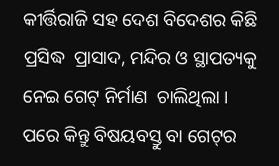କୀର୍ତ୍ତିରାଜି ସହ ଦେଶ ବିଦେଶର କିଛି ପ୍ରସିଦ୍ଧ  ପ୍ରାସାଦ, ମନ୍ଦିର ଓ ସ୍ଥାପତ୍ୟକୁ ନେଇ ଗେଟ୍‌ ନିର୍ମାଣ  ଚାଲିଥିଲା । ପରେ କିନ୍ତୁ ବିଷୟବସ୍ତୁ ବା ଗେଟ୍‌ର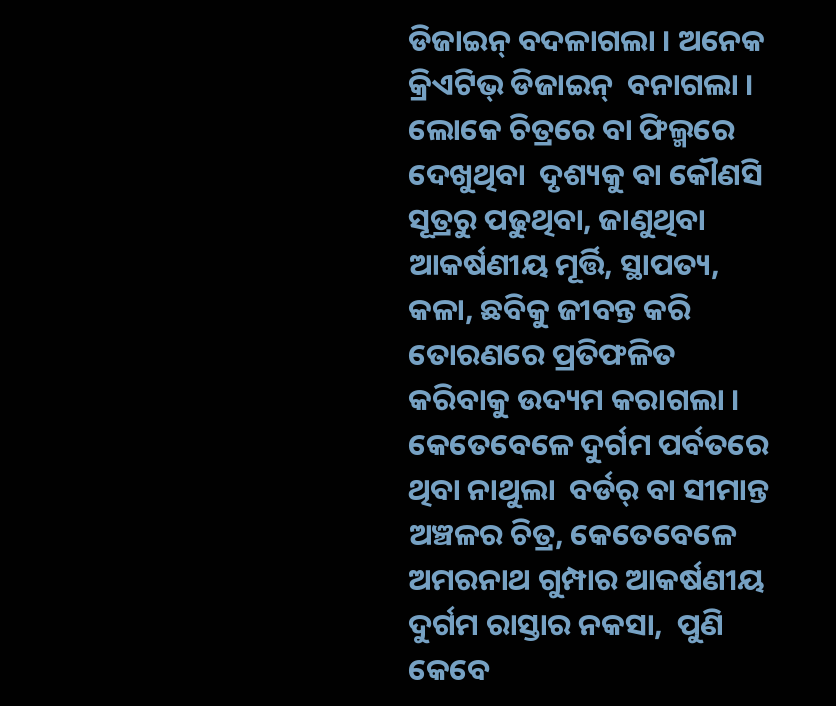ଡିଜାଇନ୍‌ ବଦଳାଗଲା । ଅନେକ କ୍ରିଏଟିଭ୍‌ ଡିଜାଇନ୍‌  ବନାଗଲା । ଲୋକେ ଚିତ୍ରରେ ବା ଫିଲ୍ମରେ ଦେଖୁଥିବା  ଦୃଶ୍ୟକୁ ବା କୌଣସି ସୂତ୍ରରୁ ପଢୁଥିବା, ଜାଣୁଥିବା  ଆକର୍ଷଣୀୟ ମୂର୍ତ୍ତି, ସ୍ଥାପତ୍ୟ, କଳା, ଛବିକୁ ଜୀବନ୍ତ କରି ତୋରଣରେ ପ୍ରତିଫଳିତ କରିବାକୁ ଉଦ୍ୟମ କରାଗଲା ।  କେତେବେଳେ ଦୁର୍ଗମ ପର୍ବତରେ ଥିବା ନାଥୁଲା  ବର୍ଡର୍‌ ବା ସୀମାନ୍ତ ଅଞ୍ଚଳର ଚିତ୍ର, କେତେବେଳେ  ଅମରନାଥ ଗୁମ୍ପାର ଆକର୍ଷଣୀୟ ଦୁର୍ଗମ ରାସ୍ତାର ନକସା,  ପୁଣି କେବେ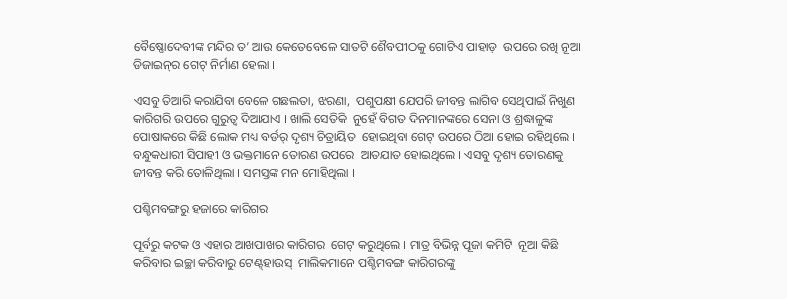ବୈଷ୍ଣୋଦେବୀଙ୍କ ମନ୍ଦିର ତ’ ଆଉ କେତେବେଳେ ସାତଟି ଶୈବପୀଠକୁ ଗୋଟିଏ ପାହାଡ଼  ଉପରେ ରଖି ନୂଆ ଡିଜାଇନ୍‌ର ଗେଟ୍‌ ନିର୍ମାଣ ହେଲା ।

ଏସବୁ ତିଆରି କରାଯିବା ବେଳେ ଗଛଲତା, ଝରଣା,  ପଶୁପକ୍ଷୀ ଯେପରି ଜୀବନ୍ତ ଲାଗିବ ସେଥିପାଇଁ ନିଖୁଣ  କାରିଗରି ଉପରେ ଗୁରୁତ୍ୱ ଦିଆଯାଏ । ଖାଲି ସେତିକି  ନୁହେଁ ବିଗତ ଦିନମାନଙ୍କରେ ସେନା ଓ ଶ୍ରଦ୍ଧାଳୁଙ୍କ  ପୋଷାକରେ କିଛି ଲୋକ ମଧ୍ୟ ବର୍ଡର୍‌ ଦୃଶ୍ୟ ଚିତ୍ରାୟିତ  ହୋଇଥିବା ଗେଟ୍‌ ଉପରେ ଠିଆ ହୋଇ ରହିଥିଲେ ।  ବନ୍ଧୁକଧାରୀ ସିପାହୀ ଓ ଭକ୍ତମାନେ ତୋରଣ ଉପରେ  ଆତଯାତ ହୋଇଥିଲେ । ଏସବୁ ଦୃଶ୍ୟ ତୋରଣକୁ  ଜୀବନ୍ତ କରି ତୋଳିଥିଲା । ସମସ୍ତଙ୍କ ମନ ମୋହିଥିଲା ।

ପଶ୍ଚିମବଙ୍ଗରୁ ହଜାରେ କାରିଗର

ପୂର୍ବରୁ କଟକ ଓ ଏହାର ଆଖପାଖର କାରିଗର  ଗେଟ୍‌ କରୁଥିଲେ । ମାତ୍ର ବିଭିନ୍ନ ପୂଜା କମିଟି  ନୂଆ କିଛି କରିବାର ଇଚ୍ଛା କରିବାରୁ ଟେଣ୍ଟ୍‌ହାଉସ୍‌  ମାଲିକମାନେ ପଶ୍ଚିମବଙ୍ଗ କାରିଗରଙ୍କୁ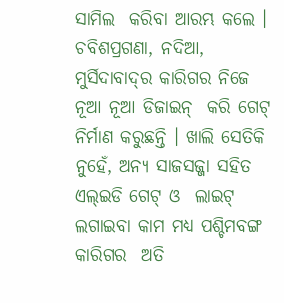ସାମିଲ  କରିବା ଆରମ୍ଭ କଲେ । ଚବିଶପ୍ରଗଣା, ନଦିଆ,  ମୁର୍ସିଦାବାଦ୍‌ର କାରିଗର ନିଜେ ନୂଆ ନୂଆ ଡିଜାଇନ୍‌  କରି ଗେଟ୍‌ ନିର୍ମାଣ କରୁଛନ୍ତି । ଖାଲି ସେତିକି  ନୁହେଁ, ଅନ୍ୟ ସାଜସଜ୍ଜା ସହିତ ଏଲ୍‌ଇଡି ଗେଟ୍‌ ଓ  ଲାଇଟ୍‌ ଲଗାଇବା କାମ ମଧ୍ୟ ପଶ୍ଚିମବଙ୍ଗ କାରିଗର  ଅତି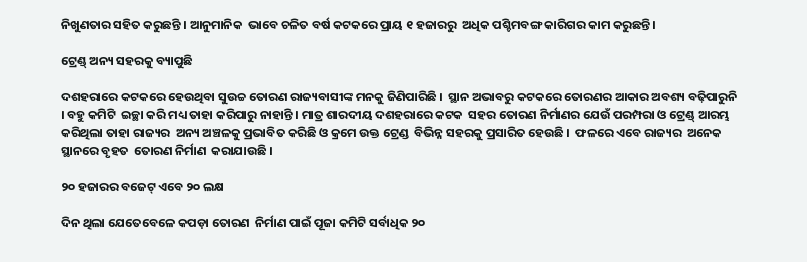ନିଖୁଣତାର ସହିତ କରୁଛନ୍ତି । ଆନୁମାନିକ  ଭାବେ ଚଳିତ ବର୍ଷ କଟକରେ ପ୍ରାୟ ୧ ହଜାରରୁ  ଅଧିକ ପଶ୍ଚିମବଙ୍ଗ କାରିଗର କାମ କରୁଛନ୍ତି।

ଟ୍ରେଣ୍ଡ୍‌ ଅନ୍ୟ ସହରକୁ ବ୍ୟାପୁଛି

ଦଶହରାରେ କଟକରେ ହେଉଥିବା ସୁଉଚ୍ଚ ତୋରଣ ରାଜ୍ୟବାସୀଙ୍କ ମନକୁ ଜିଣିପାରିଛି ।  ସ୍ଥାନ ଅଭାବରୁ କଟକରେ ତୋରଣର ଆକାର ଅବଶ୍ୟ ବଢ଼ିପାରୁନି । ବହୁ କମିଟି  ଇଚ୍ଛା କରି ମଧ୍ୟ ତାହା କରିପାରୁ ନାହାନ୍ତି । ମାତ୍ର ଶାରଦୀୟ ଦଶହରାରେ କଟକ  ସହର ତୋରଣ ନିର୍ମାଣର ଯେଉଁ ପରମ୍ପରା ଓ ଟ୍ରେଣ୍ଡ୍‌ ଆରମ୍ଭ କରିଥିଲା ତାହା ରାଜ୍ୟର  ଅନ୍ୟ ଅଞ୍ଚଳକୁ ପ୍ରଭାବିତ କରିଛି ଓ କ୍ରମେ ଉକ୍ତ ଟ୍ରେଣ୍ଡ  ବିଭିନ୍ନ ସହରକୁ ପ୍ରସାରିତ ହେଉଛି ।  ଫଳରେ ଏବେ ରାଜ୍ୟର  ଅନେକ ସ୍ଥାନରେ ବୃହତ  ତୋରଣ ନିର୍ମାଣ  କରାଯାଉଛି ।

୨୦ ହଜାରର ବଜେଟ୍‌ ଏବେ ୨୦ ଲକ୍ଷ

ଦିନ ଥିଲା ଯେତେବେଳେ କପଡ଼ା ତୋରଣ  ନିର୍ମାଣ ପାଇଁ ପୂଜା କମିଟି ସର୍ବାଧିକ ୨୦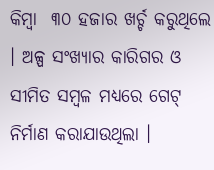କିମ୍ବା  ୩୦ ହଜାର ଖର୍ଚ୍ଚ କରୁଥିଲେ । ଅଳ୍ପ ସଂଖ୍ୟାର କାରିଗର ଓ ସୀମିତ ସମ୍ବଳ ମଧ୍ୟରେ ଗେଟ୍‌  ନିର୍ମାଣ କରାଯାଉଥିଲା ।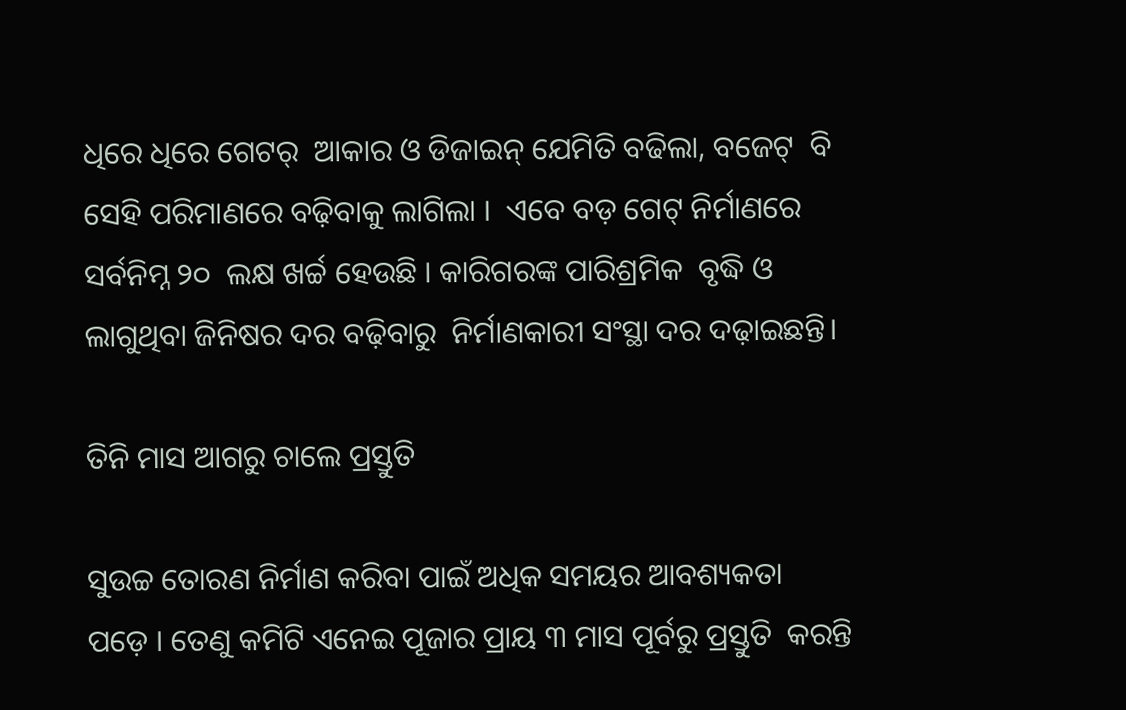ଧିରେ ଧିରେ ଗେଟର୍‌  ଆକାର ଓ ଡିଜାଇନ୍‌ ଯେମିତି ବଢିଲା, ବଜେଟ୍‌  ବି ସେହି ପରିମାଣରେ ବଢ଼ିବାକୁ ଲାଗିଲା ।  ଏବେ ବଡ଼ ଗେଟ୍‌ ନିର୍ମାଣରେ ସର୍ବନିମ୍ନ ୨୦  ଲକ୍ଷ ଖର୍ଚ୍ଚ ହେଉଛି । କାରିଗରଙ୍କ ପାରିଶ୍ରମିକ  ବୃଦ୍ଧି ଓ ଲାଗୁଥିବା ଜିନିଷର ଦର ବଢ଼ିବାରୁ  ନିର୍ମାଣକାରୀ ସଂସ୍ଥା ଦର ଦଢ଼ାଇଛନ୍ତି।

ତିନି ମାସ ଆଗରୁ ଚାଲେ ପ୍ରସ୍ତୁତି

ସୁଉଚ୍ଚ ତୋରଣ ନିର୍ମାଣ କରିବା ପାଇଁ ଅଧିକ ସମୟର ଆବଶ୍ୟକତା  ପଡ଼େ । ତେଣୁ କମିଟି ଏନେଇ ପୂଜାର ପ୍ରାୟ ୩ ମାସ ପୂର୍ବରୁ ପ୍ରସ୍ତୁତି  କରନ୍ତି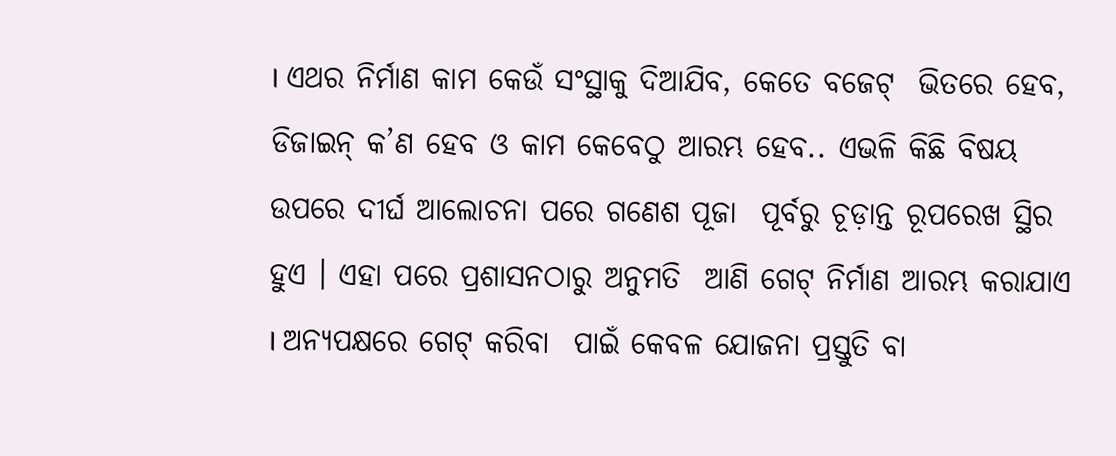। ଏଥର ନିର୍ମାଣ କାମ କେଉଁ ସଂସ୍ଥାକୁ ଦିଆଯିବ, କେତେ ବଜେଟ୍‌  ଭିତରେ ହେବ, ଡିଜାଇନ୍‌ କ’ଣ ହେବ ଓ କାମ କେବେଠୁ ଆରମ୍ଭ ହେବ.. ଏଭଳି କିଛି ବିଷୟ ଉପରେ ଦୀର୍ଘ ଆଲୋଚନା ପରେ ଗଣେଶ ପୂଜା  ପୂର୍ବରୁ ଚୂଡ଼ାନ୍ତ ରୂପରେଖ ସ୍ଥିର ହୁଏ । ଏହା ପରେ ପ୍ରଶାସନଠାରୁ ଅନୁମତି  ଆଣି ଗେଟ୍‌ ନିର୍ମାଣ ଆରମ୍ଭ କରାଯାଏ । ଅନ୍ୟପକ୍ଷରେ ଗେଟ୍‌ କରିବା  ପାଇଁ କେବଳ ଯୋଜନା ପ୍ରସ୍ତୁତି ବା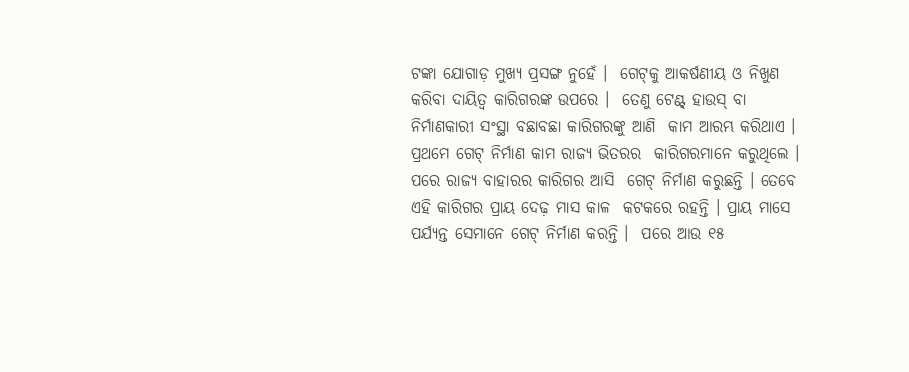ଟଙ୍କା ଯୋଗାଡ଼ ମୁଖ୍ୟ ପ୍ରସଙ୍ଗ ନୁହେଁ ।  ଗେଟ୍‌କୁ ଆକର୍ଷଣୀୟ ଓ ନିଖୁଣ କରିବା ଦାୟିତ୍ୱ କାରିଗରଙ୍କ ଉପରେ ।  ତେଣୁ ଟେଣ୍ଟ୍‌ ହାଉସ୍‌ ବା ନିର୍ମାଣକାରୀ ସଂସ୍ଥା ବଛାବଛା କାରିଗରଙ୍କୁ ଆଣି  କାମ ଆରମ୍ଭ କରିଥାଏ । ପ୍ରଥମେ ଗେଟ୍‌ ନିର୍ମାଣ କାମ ରାଜ୍ୟ ଭିତରର  କାରିଗରମାନେ କରୁଥିଲେ । ପରେ ରାଜ୍ୟ ବାହାରର କାରିଗର ଆସି  ଗେଟ୍‌ ନିର୍ମାଣ କରୁଛନ୍ତି । ତେବେ ଏହି କାରିଗର ପ୍ରାୟ ଦେଢ଼ ମାସ କାଳ  କଟକରେ ରହନ୍ତି । ପ୍ରାୟ ମାସେ ପର୍ଯ୍ୟନ୍ତ ସେମାନେ ଗେଟ୍‌ ନିର୍ମାଣ କରନ୍ତି ।  ପରେ ଆଉ ୧୫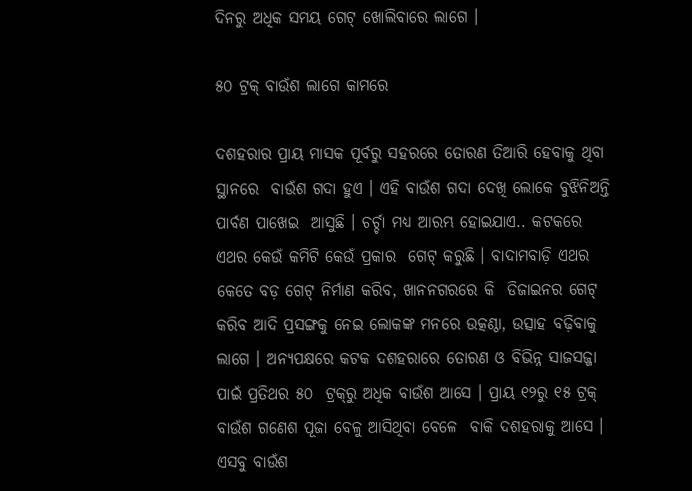ଦିନରୁ ଅଧିକ ସମୟ ଗେଟ୍‌ ଖୋଲିବାରେ ଲାଗେ ।

୫୦ ଟ୍ରକ୍‌ ବାଉଁଶ ଲାଗେ କାମରେ

ଦଶହରାର ପ୍ରାୟ ମାସକ ପୂର୍ବରୁ ସହରରେ ତୋରଣ ତିଆରି ହେବାକୁ ଥିବା ସ୍ଥାନରେ  ବାଉଁଶ ଗଦା ହୁଏ । ଏହି ବାଉଁଶ ଗଦା ଦେଖି ଲୋକେ ବୁଝିନିଅନ୍ତି ପାର୍ବଣ ପାଖେଇ  ଆସୁଛି । ଚର୍ଚ୍ଚା ମଧ୍ୟ ଆରମ୍ଭ ହୋଇଯାଏ.. କଟକରେ ଏଥର କେଉଁ କମିଟି କେଉଁ ପ୍ରକାର  ଗେଟ୍‌ କରୁଛି । ବାଦାମବାଡ଼ି ଏଥର କେତେ ବଡ଼ ଗେଟ୍‌ ନିର୍ମାଣ କରିବ, ଖାନନଗରରେ କି  ଡିଜାଇନର ଗେଟ୍‌ କରିବ ଆଦି ପ୍ରସଙ୍ଗକୁ ନେଇ ଲୋକଙ୍କ ମନରେ ଉତ୍କଣ୍ଠା, ଉତ୍ସାହ ବଢ଼ିବାକୁ  ଲାଗେ । ଅନ୍ୟପକ୍ଷରେ କଟକ ଦଶହରାରେ ତୋରଣ ଓ ବିଭିନ୍ନ ସାଜସଜ୍ଜା ପାଇଁ ପ୍ରତିଥର ୫୦  ଟ୍ରକ୍‌ରୁ ଅଧିକ ବାଉଁଶ ଆସେ । ପ୍ରାୟ ୧୨ରୁ ୧୫ ଟ୍ରକ୍‌ ବାଉଁଶ ଗଣେଶ ପୂଜା ବେଳୁ ଆସିଥିବା ବେଳେ  ବାକି ଦଶହରାକୁ ଆସେ । ଏସବୁ ବାଉଁଶ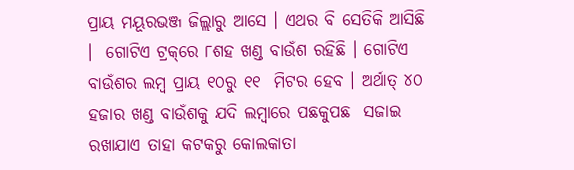ପ୍ରାୟ ମୟୂରଭଞ୍ଜ ଜିଲ୍ଲାରୁ ଆସେ । ଏଥର ବି ସେତିକି ଆସିଛି ।  ଗୋଟିଏ ଟ୍ରକ୍‌ରେ ୮ଶହ ଖଣ୍ଡ ବାଉଁଶ ରହିଛି । ଗୋଟିଏ ବାଉଁଶର ଲମ୍ବ ପ୍ରାୟ ୧୦ରୁ ୧୧  ମିଟର ହେବ । ଅର୍ଥାତ୍‌ ୪୦ ହଜାର ଖଣ୍ଡ ବାଉଁଶକୁ ଯଦି ଲମ୍ବାରେ ପଛକୁପଛ  ସଜାଇ ରଖାଯାଏ ତାହା କଟକରୁ କୋଲକାତା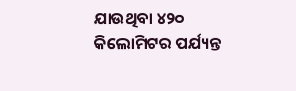ଯାଉଥିବା ୪୨୦  କିଲୋମିଟର ପର୍ଯ୍ୟନ୍ତ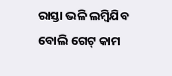ରାସ୍ତା ଭଳି ଲମ୍ବିଯିବ ବୋଲି ଗେଟ୍‌ କାମ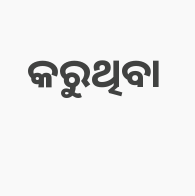କରୁଥିବା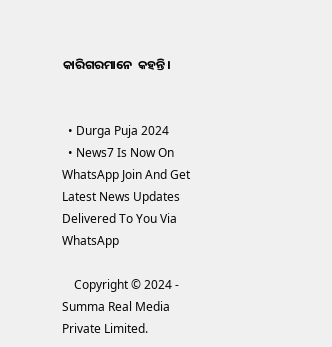କାରିଗରମାନେ  କହନ୍ତି।


  • Durga Puja 2024
  • News7 Is Now On WhatsApp Join And Get Latest News Updates Delivered To You Via WhatsApp

    Copyright © 2024 - Summa Real Media Private Limited.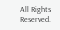All Rights Reserved.